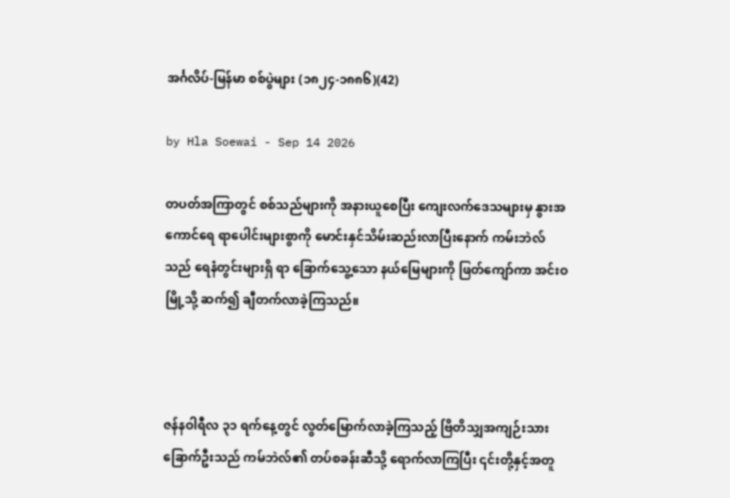အင်္ဂလိပ်-မြန်မာ စစ်ပွဲများ (၁၈၂၄-၁၈၈၆)(42)

by Hla Soewai - Sep 14 2026

တပတ်အကြာတွင် စစ်သည်များကို အနားယူစေပြီး ကျေးလက်ဒေသများမှ နွားအကောင်ရေ ရာပေါင်းများစွာကို မောင်းနှင်သိမ်းဆည်းလာပြီးနောက် ကမ်းဘဲလ် သည် ရေနံတွင်းများရှိ ရာ ခြောက်သွေ့သော နယ်မြေများကို ဖြတ်ကျော်ကာ အင်းဝမြို့သို့ ဆက်၍ ချီတက်လာခဲ့ကြသည်။



ဇန်နဝါရီလ ၃၁ ရက်နေ့တွင် လွတ်မြောက်လာခဲ့ကြသည့် ဗြိတိသျှအကျဉ်းသား ခြောက်ဦးသည် ကမ်ဘဲလ်၏ တပ်စခန်းဆီသို့ ရောက်လာကြပြီး ၎င်းတို့နှင့်အတူ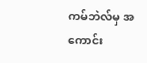ကမ်ဘဲလ်မှ အကောင်း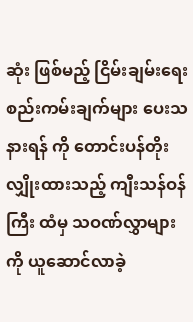ဆုံး ဖြစ်မည့် ငြိမ်းချမ်းရေး စည်းကမ်းချက်များ ပေးသနားရန် ကို တောင်းပန်တိုးလျှိုးထားသည့် ကျီးသန်ဝန်ကြီး ထံမှ သဝဏ်လွှာများကို ယူဆောင်လာခဲ့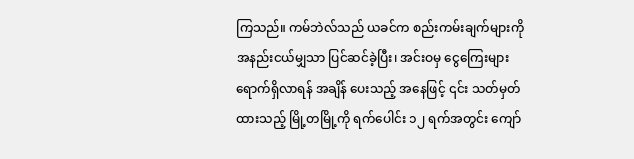ကြသည်။ ကမ်ဘဲလ်သည် ယခင်က စည်းကမ်းချက်များကို အနည်းငယ်မျှသာ ပြင်ဆင်ခဲ့ပြီး၊ အင်းဝမှ ငွေကြေးများ ရောက်ရှိလာရန် အချိန် ပေးသည့် အနေဖြင့် ၎င်း သတ်မှတ်ထားသည့် မြို့တမြို့ကို ရက်ပေါင်း ၁၂ ရက်အတွင်း ကျော်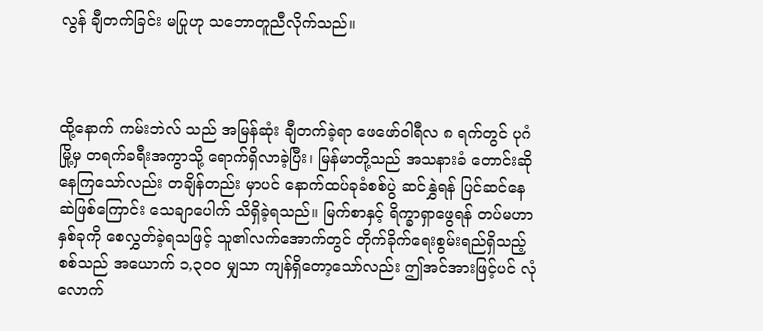လွန် ချီတက်ခြင်း မပြုဟု သဘောတူညီလိုက်သည်။



ထို့နောက် ကမ်းဘဲလ် သည် အမြန်ဆုံး ချီတက်ခဲ့ရာ ဖေဖော်ဝါရီလ ၈ ရက်တွင် ပုဂံမြို့မှ တရက်ခရီးအကွာသို့ ရောက်ရှိလာခဲ့ပြီး၊ မြန်မာတို့သည် အသနားခံ တောင်းဆိုနေကြသော်လည်း တချိန်တည်း မှာပင် နောက်ထပ်ခုခံစစ်ပွဲ ဆင်နွှဲရန် ပြင်ဆင်နေဆဲဖြစ်ကြောင်း သေချာပေါက် သိရှိခဲ့ရသည်။ မြက်စာနှင့် ရိက္ခာရှာဖွေရန် တပ်မဟာနှစ်ခုကို စေလွှတ်ခဲ့ရသဖြင့် သူ၏လက်အောက်တွင် တိုက်ခိုက်ရေးစွမ်းရည်ရှိသည့် စစ်သည် အယောက် ၁,၃၀၀ မျှသာ ကျန်ရှိတော့သော်လည်း ဤအင်အားဖြင့်ပင် လုံလောက်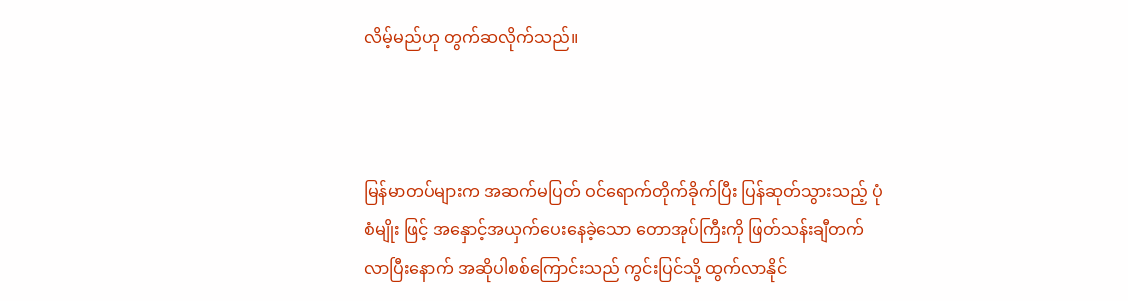လိမ့်မည်ဟု တွက်ဆလိုက်သည်။



မြန်မာတပ်များက အဆက်မပြတ် ဝင်ရောက်တိုက်ခိုက်ပြီး ပြန်ဆုတ်သွားသည့် ပုံစံမျိုး ဖြင့် အနှောင့်အယှက်ပေးနေခဲ့သော တောအုပ်ကြီးကို ဖြတ်သန်းချီတက်လာပြီးနောက် အဆိုပါစစ်ကြောင်းသည် ကွင်းပြင်သို့ ထွက်လာနိုင်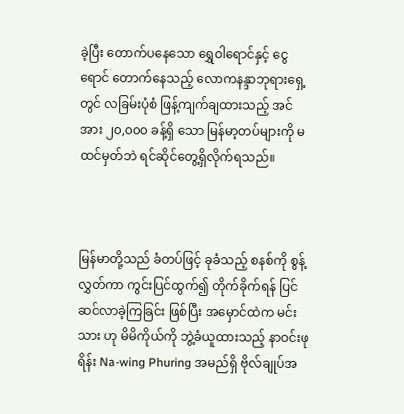ခဲ့ပြီး တောက်ပနေသော ရွှေဝါရောင်နှင့် ငွေရောင် တောက်နေသည့် လောကနန္ဒာဘုရားရှေ့တွင် လခြမ်းပုံစံ ဖြန့်ကျက်ချထားသည့် အင်အား ၂၀,၀၀၀ ခန့်ရှိ သော မြန်မာ့တပ်များကို မထင်မှတ်ဘဲ ရင်ဆိုင်တွေ့ရှိလိုက်ရသည်။



မြန်မာတို့သည် ခံတပ်ဖြင့် ခုခံသည့် စနစ်ကို စွန့်လွှတ်ကာ ကွင်းပြင်ထွက်၍ တိုက်ခိုက်ရန် ပြင်ဆင်လာခဲ့ကြခြင်း ဖြစ်ပြီး အမှောင်ထဲက မင်းသား ဟု မိမိကိုယ်ကို ဘွဲ့ခံယူထားသည့် နာဝင်းဖုရိန်း Na-wing Phuring အမည်ရှိ ဗိုလ်ချုပ်အ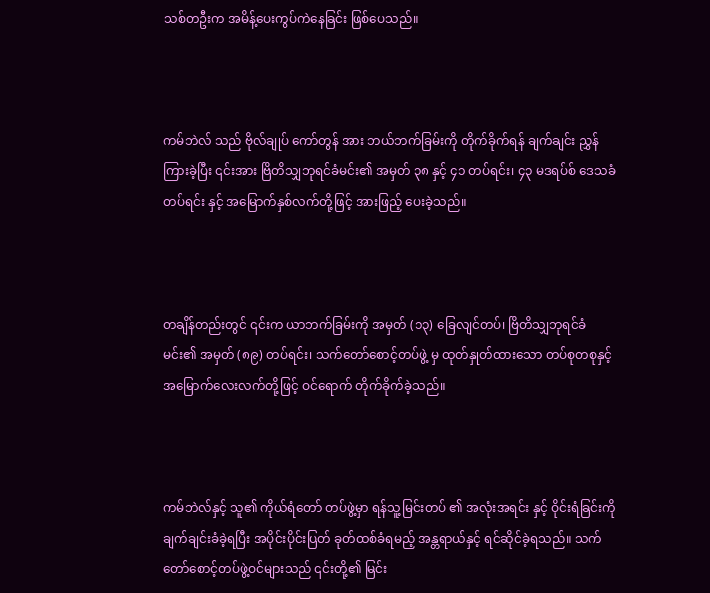သစ်တဦးက အမိန့်ပေးကွပ်ကဲနေခြင်း ဖြစ်ပေသည်။



ကမ်ဘဲလ် သည် ဗိုလ်ချုပ် ကော်တွန် အား ဘယ်ဘက်ခြမ်းကို တိုက်ခိုက်ရန် ချက်ချင်း ညွှန်ကြားခဲ့ပြီး ၎င်းအား ဗြိတိသျှဘုရင်ခံမင်း၏ အမှတ် ၃၈ နှင့် ၄၁ တပ်ရင်း၊ ၄၃ မဒရပ်စ် ဒေသခံ တပ်ရင်း နှင့် အမြောက်နှစ်လက်တို့ဖြင့် အားဖြည့် ပေးခဲ့သည်။



တချိန်တည်းတွင် ၎င်းက ယာဘက်ခြမ်းကို အမှတ် (၁၃) ခြေလျင်တပ်၊ ဗြိတိသျှဘုရင်ခံမင်း၏ အမှတ် (၈၉) တပ်ရင်း၊ သက်တော်စောင့်တပ်ဖွဲ့ မှ ထုတ်နှုတ်ထားသော တပ်စုတစုနှင့် အမြောက်လေးလက်တို့ဖြင့် ဝင်ရောက် တိုက်ခိုက်ခဲ့သည်။



ကမ်ဘဲလ်နှင့် သူ၏ ကိုယ်ရံတော် တပ်ဖွဲ့မှာ ရန်သူ့မြင်းတပ် ၏ အလုံးအရင်း နှင့် ဝိုင်းရံခြင်းကို ချက်ချင်းခံခဲ့ရပြီး အပိုင်းပိုင်းပြတ် ခုတ်ထစ်ခံရမည့် အန္တရာယ်နှင့် ရင်ဆိုင်ခဲ့ရသည်။ သက်တော်စောင့်တပ်ဖွဲ့ဝင်များသည် ၎င်းတို့၏ မြင်း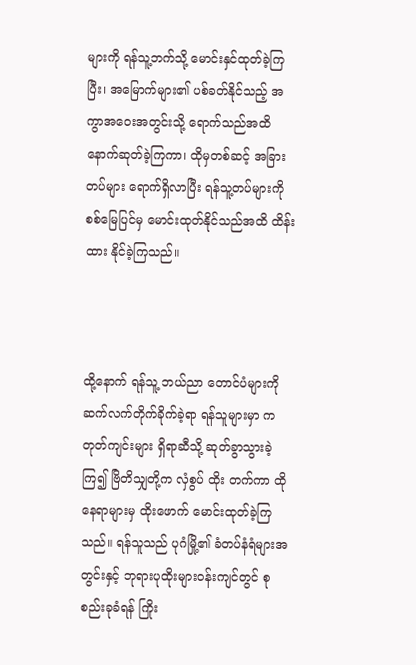များကို ရန်သူ့ဘက်သို့ မောင်းနှင်ထုတ်ခဲ့ကြပြီး၊ အမြောက်များ၏ ပစ်ခတ်နိုင်သည့် အကွာအဝေးအတွင်းသို့ ရောက်သည်အထိ နောက်ဆုတ်ခဲ့ကြကာ၊ ထိုမှတစ်ဆင့် အခြားတပ်များ ရောက်ရှိလာပြီး ရန်သူ့တပ်များကို စစ်မြေပြင်မှ မောင်းထုတ်နိုင်သည်အထိ ထိန်းထား နိုင်ခဲ့ကြသည်။



ထို့နောက် ရန်သူ့ ဘယ်ညာ တောင်ပံများကို ဆက်လက်တိုက်ခိုက်ခဲ့ရာ ရန်သူများမှာ ကတုတ်ကျင်းများ ရှိရာဆီသို့ ဆုတ်ခွာသွားခဲ့ကြ၍ ဗြိတိသျှတို့က လှံစွပ် ထိုး တက်ကာ ထိုနေရာများမှ ထိုးဖောက် မောင်းထုတ်ခဲ့ကြသည်။ ရန်သူသည် ပုဂံမြို့၏ ခံတပ်နံရံများအတွင်းနှင့် ဘုရားပုထိုးများဝန်းကျင်တွင် စုစည်းခုခံရန် ကြိုး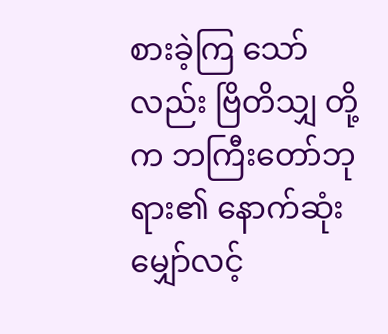စားခဲ့ကြ သော်လည်း ဗြိတိသျှ တို့က ဘကြီးတော်ဘုရား၏ နောက်ဆုံးမျှော်လင့်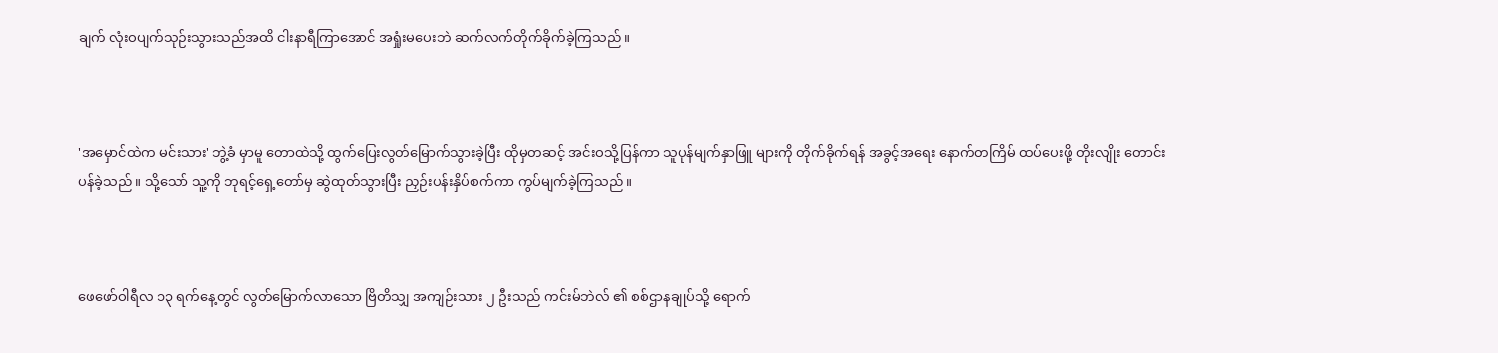ချက် လုံးဝပျက်သုဉ်းသွားသည်အထိ ငါးနာရီကြာအောင် အရှုံးမပေးဘဲ ဆက်လက်တိုက်ခိုက်ခဲ့ကြသည်။



'အမှောင်ထဲက မင်းသား' ဘွဲ့ခံ မှာမူ တောထဲသို့ ထွက်ပြေးလွတ်မြောက်သွားခဲ့ပြီး ထိုမှတဆင့် အင်းဝသို့ပြန်ကာ သူပုန်မျက်နှာဖြူ များကို တိုက်ခိုက်ရန် အခွင့်အရေး နောက်တကြိမ် ထပ်ပေးဖို့ တိုးလျိုး တောင်းပန်ခဲ့သည်။ သို့သော် သူ့ကို ဘုရင့်ရှေ့တော်မှ ဆွဲထုတ်သွားပြီး ညှဉ်းပန်းနှိပ်စက်ကာ ကွပ်မျက်ခဲ့ကြသည်။



ဖေဖော်ဝါရီလ ၁၃ ရက်နေ့တွင် လွတ်မြောက်လာသော ဗြိတိသျှ အကျဉ်းသား ၂ ဦးသည် ကင်းမ်ဘဲလ် ၏ စစ်ဌာနချုပ်သို့ ရောက်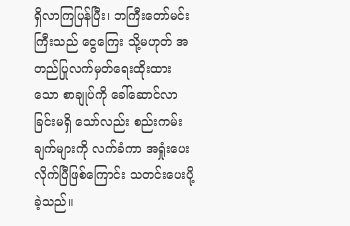ရှိလာကြပြန်ပြီး၊ ဘကြီးတော်မင်းကြီးသည် ငွေကြေး သို့မဟုတ် အတည်ပြုလက်မှတ်ရေးထိုးထားသော စာချုပ်ကို ခေါ်ဆောင်လာခြင်းမရှိ သော်လည်း စည်းကမ်းချက်များကို လက်ခံကာ အရှုံးပေးလိုက်ပြီဖြစ်ကြောင်း သတင်းပေးပို့ခဲ့သည်။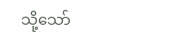သို့သော်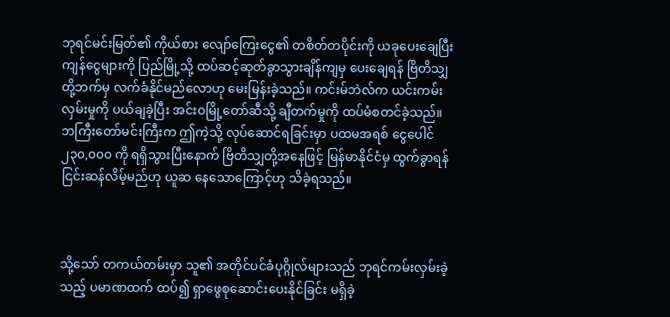ဘုရင်မင်းမြတ်၏ ကိုယ်စား လျော်ကြေးငွေ၏ တစိတ်တပိုင်းကို ယခုပေးချေပြီး ကျန်ငွေများကို ပြည်မြို့သို့ ထပ်ဆင့်ဆုတ်ခွာသွားချိန်ကျမှ ပေးချေရန် ဗြိတိသျှတို့ဘက်မှ လက်ခံနိုင်မည်လောဟု မေးမြန်းခဲ့သည်။ ကင်းမ်ဘဲလ်က ယင်းကမ်းလှမ်းမှုကို ပယ်ချခဲ့ပြီး အင်းဝမြို့တော်ဆီသို့ ချီတက်မှုကို ထပ်မံစတင်ခဲ့သည်။ ဘကြီးတော်မင်းကြီးက ဤကဲ့သို့ လုပ်ဆောင်ရခြင်းမှာ ပထမအရစ် ငွေပေါင် ၂၃၀,၀၀၀ ကို ရရှိသွားပြီးနောက် ဗြိတိသျှတို့အနေဖြင့် မြန်မာနိုင်ငံမှ ထွက်ခွာရန် ငြင်းဆန်လိမ့်မည်ဟု ယူဆ နေသောကြောင့်ဟု သိခဲ့ရသည်။



သို့သော် တကယ်တမ်းမှာ သူ၏ အတိုင်ပင်ခံပုဂ္ဂိုလ်များသည် ဘုရင်ကမ်းလှမ်းခဲ့သည့် ပမာဏထက် ထပ်၍ ရှာဖွေစုဆောင်းပေးနိုင်ခြင်း မရှိခဲ့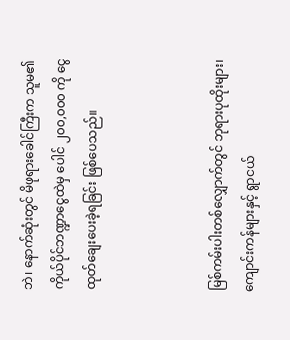ဘဲ၊ နောက်ဆုံးတွင် မိဖုရားခေါင်ကြီးက သူမ၏ ကိုယ်ပိုင်ဘဏ္ဍာငွေထဲမှ ပေါင် ၂၀၀,၀၀၀ ကို ငွေထုတ်ချေးပေးခဲ့ရခြင်း ဖြစ်ပေသည်။



မြစ်ကမ်းပါးတစ်လျှောက်တွင် ဘုရားပုထိုးများ၊ ကျောင်းကန်များနှင့် ရွာငယ်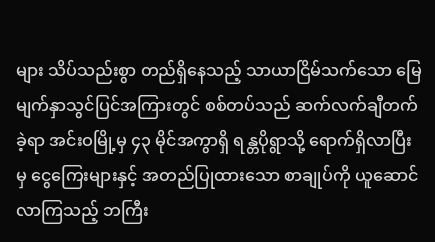များ သိပ်သည်းစွာ တည်ရှိနေသည့် သာယာငြိမ်သက်သော မြေမျက်နှာသွင်ပြင်အကြားတွင် စစ်တပ်သည် ဆက်လက်ချီတက်ခဲ့ရာ အင်းဝမြို့မှ ၄၃ မိုင်အကွာရှိ ရန္တပိုရွာသို့ ရောက်ရှိလာပြီးမှ ငွေကြေးများနှင့် အတည်ပြုထားသော စာချုပ်ကို ယူဆောင်လာကြသည့် ဘကြီး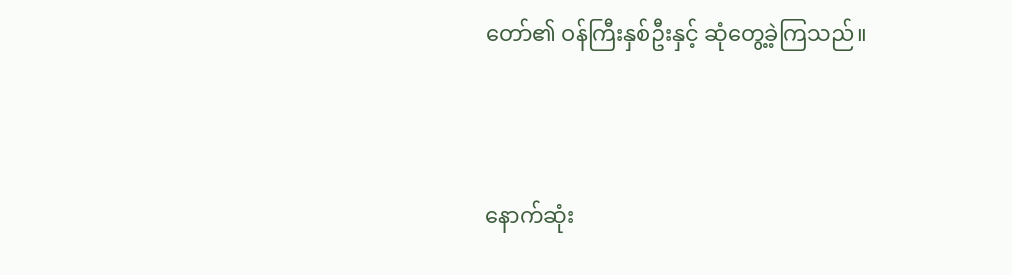တော်၏ ဝန်ကြီးနှစ်ဦးနှင့် ဆုံတွေ့ခဲ့ကြသည်။



နောက်ဆုံး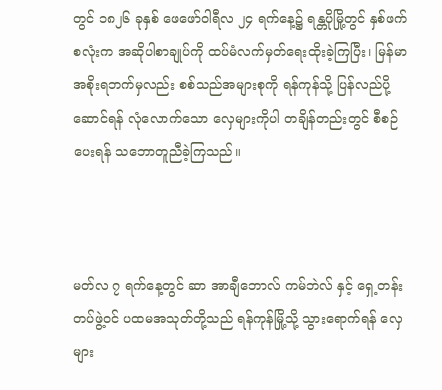တွင် ၁၈၂၆ ခုနှစ် ဖေဖော်ဝါရီလ ၂၄ ရက်နေ့၌ ရန္တပိုမြို့တွင် နှစ်ဖက်စလုံးက အဆိုပါစာချုပ်ကို ထပ်မံလက်မှတ်ရေးထိုးခဲ့ကြပြီး၊ မြန်မာအစိုးရဘက်မှလည်း စစ်သည်အများစုကို ရန်ကုန်သို့ ပြန်လည်ပို့ဆောင်ရန် လုံလောက်သော လှေများကိုပါ တချိန်တည်းတွင် စီစဉ်ပေးရန် သဘောတူညီခဲ့ကြသည်။



မတ်လ ၇ ရက်နေ့တွင် ဆာ အာချီဘောလ် ကမ်ဘဲလ် နှင့် ရှေ့တန်းတပ်ဖွဲ့ဝင် ပထမအသုတ်တို့သည် ရန်ကုန်မြို့သို့ သွားရောက်ရန် လှေများ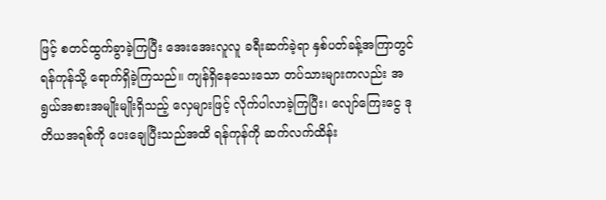ဖြင့် စတင်ထွက်ခွာခဲ့ကြပြီး အေးအေးလူလူ ခရီးဆက်ခဲ့ရာ နှစ်ပတ်ခန့်အကြာတွင် ရန်ကုန်သို့ ရောက်ရှိခဲ့ကြသည်။ ကျန်ရှိနေသေးသော တပ်သားများကလည်း အရွယ်အစားအမျိုးမျိုးရှိသည့် လှေများဖြင့် လိုက်ပါလာခဲ့ကြပြီး၊ လျော်ကြေးငွေ ဒုတိယအရစ်ကို ပေးချေပြီးသည်အထိ ရန်ကုန်ကို ဆက်လက်ထိန်း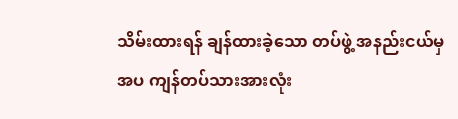သိမ်းထားရန် ချန်ထားခဲ့သော တပ်ဖွဲ့ အနည်းငယ်မှအပ ကျန်တပ်သားအားလုံး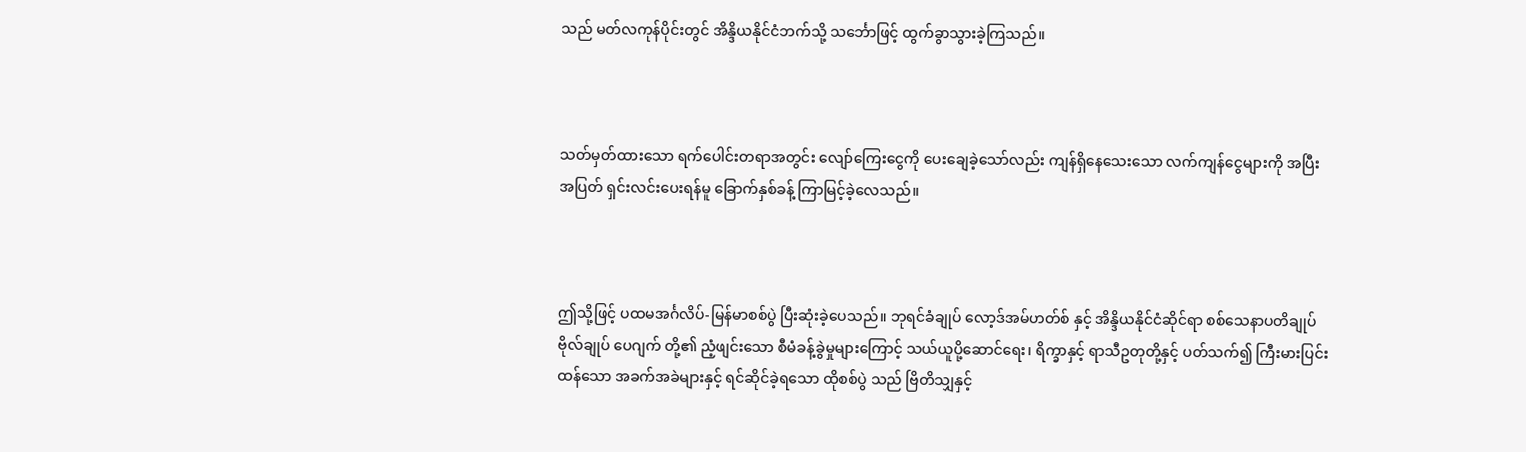သည် မတ်လကုန်ပိုင်းတွင် အိန္ဒိယနိုင်ငံဘက်သို့ သင်္ဘောဖြင့် ထွက်ခွာသွားခဲ့ကြသည်။



သတ်မှတ်ထားသော ရက်ပေါင်းတရာအတွင်း လျော်ကြေးငွေကို ပေးချေခဲ့သော်လည်း ကျန်ရှိနေသေးသော လက်ကျန်ငွေများကို အပြီးအပြတ် ရှင်းလင်းပေးရန်မူ ခြောက်နှစ်ခန့် ကြာမြင့်ခဲ့လေသည်။



ဤသို့ဖြင့် ပထမအင်္ဂလိပ်-မြန်မာစစ်ပွဲ ပြီးဆုံးခဲ့ပေသည်။ ဘုရင်ခံချုပ် လော့ဒ်အမ်ဟတ်စ် နှင့် အိန္ဒိယနိုင်ငံဆိုင်ရာ စစ်သေနာပတိချုပ် ဗိုလ်ချုပ် ပေဂျက် တို့၏ ညံ့ဖျင်းသော စီမံခန့်ခွဲမှုများကြောင့် သယ်ယူပို့ဆောင်ရေး၊ ရိက္ခာနှင့် ရာသီဥတုတို့နှင့် ပတ်သက်၍ ကြီးမားပြင်းထန်သော အခက်အခဲများနှင့် ရင်ဆိုင်ခဲ့ရသော ထိုစစ်ပွဲ သည် ဗြိတိသျှနှင့်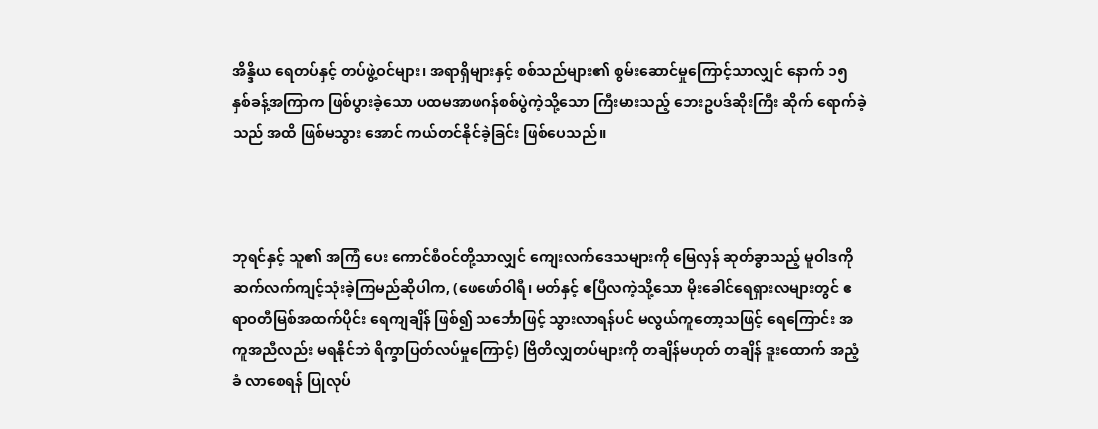အိန္ဒိယ ရေတပ်နှင့် တပ်ဖွဲ့ဝင်များ၊ အရာရှိများနှင့် စစ်သည်များ၏ စွမ်းဆောင်မှုကြောင့်သာလျှင် နောက် ၁၅ နှစ်ခန့်အကြာက ဖြစ်ပွားခဲ့သော ပထမအာဖဂန်စစ်ပွဲကဲ့သို့သော ကြီးမားသည့် ဘေးဥပဒ်ဆိုးကြီး ဆိုက် ရောက်ခဲ့သည် အထိ ဖြစ်မသွား အောင် ကယ်တင်နိုင်ခဲ့ခြင်း ဖြစ်ပေသည်။



ဘုရင်နှင့် သူ၏ အကြံ ပေး ကောင်စီဝင်တို့သာလျှင် ကျေးလက်ဒေသများကို မြေလှန် ဆုတ်ခွာသည့် မူဝါဒကို ဆက်လက်ကျင့်သုံးခဲ့ကြမည်ဆိုပါက, (ဖေဖော်ဝါရီ၊ မတ်နှင့် ဧပြီလကဲ့သို့သော မိုးခေါင်ရေရှားလများတွင် ဧရာဝတီမြစ်အထက်ပိုင်း ရေကျချိန် ဖြစ်၍ သင်္ဘောဖြင့် သွားလာရန်ပင် မလွယ်ကူတော့သဖြင့် ရေကြောင်း အကူအညီလည်း မရနိုင်ဘဲ ရိက္ခာပြတ်လပ်မှုကြောင့်) ဗြိတိလျှတပ်များကို တချိန်မဟုတ် တချိန် ဒူးထောက် အညံ့ခံ လာစေရန် ပြုလုပ်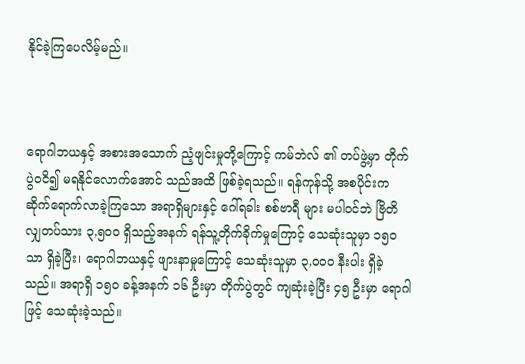နိုင်ခဲ့ကြပေလိမ့်မည်။



ရောဂါဘယနှင့် အစားအသောက် ညံ့ဖျင်းမှုတို့ကြောင့် ကမ်ဘဲလ် ၏ တပ်ဖွဲ့မှာ တိုက်ပွဲဝငိ၍ မရနိုင်လောက်အောင် သည်အထိ ဖြစ်ခဲ့ရသည်။ ရန်ကုန်သို့ အစပိုင်းက ဆိုက်ရောက်လာခဲ့ကြသော အရာရှိများနှင့် ဂေါ်ရခါး စစ်ဗာရီ များ မပါဝင်ဘဲ ဗြိတိလျှတပ်သား ၃,၅၀၀ ရှိသည့်အနက် ရန်သူ့တိုက်ခိုက်မှုကြောင့် သေဆုံးသူမှာ ၁၅၀ သာ ရှိခဲ့ပြီး၊ ရောဂါဘယနှင့် ဖျားနာမှုကြောင့် သေဆုံးသူမှာ ၃,၀၀၀ နီးပါး ရှိခဲ့သည်။ အရာရှိ ၁၅၀ ခန့်အနက် ၁၆ ဦးမှာ တိုက်ပွဲတွင် ကျဆုံးခဲ့ပြီး ၄၅ ဦးမှာ ရောဂါဖြင့် သေဆုံးခဲ့သည်။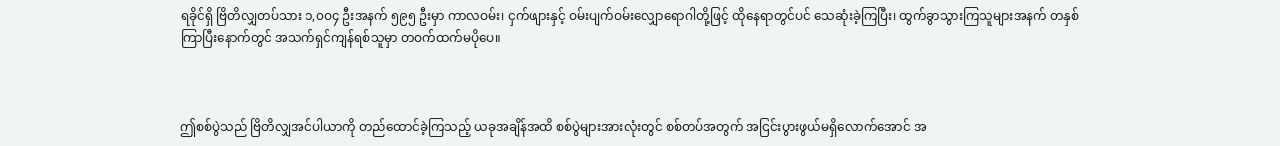ရခိုင်ရှိ ဗြိတိလျှတပ်သား ၁,၀ဝ၄ ဦးအနက် ၅၉၅ ဦးမှာ ကာလဝမ်း၊ ငှက်ဖျားနှင့် ဝမ်းပျက်ဝမ်းလျှောရောဂါတို့ဖြင့် ထိုနေရာတွင်ပင် သေဆုံးခဲ့ကြပြီး၊ ထွက်ခွာသွားကြသူများအနက် တနှစ်ကြာပြီးနောက်တွင် အသက်ရှင်ကျန်ရစ်သူမှာ တဝက်ထက်မပိုပေ။



ဤစစ်ပွဲသည် ဗြိတိလျှအင်ပါယာကို တည်ထောင်ခဲ့ကြသည့် ယခုအချိန်အထိ စစ်ပွဲများအားလုံးတွင် စစ်တပ်အတွက် အငြင်းပွားဖွယ်မရှိလောက်အောင် အ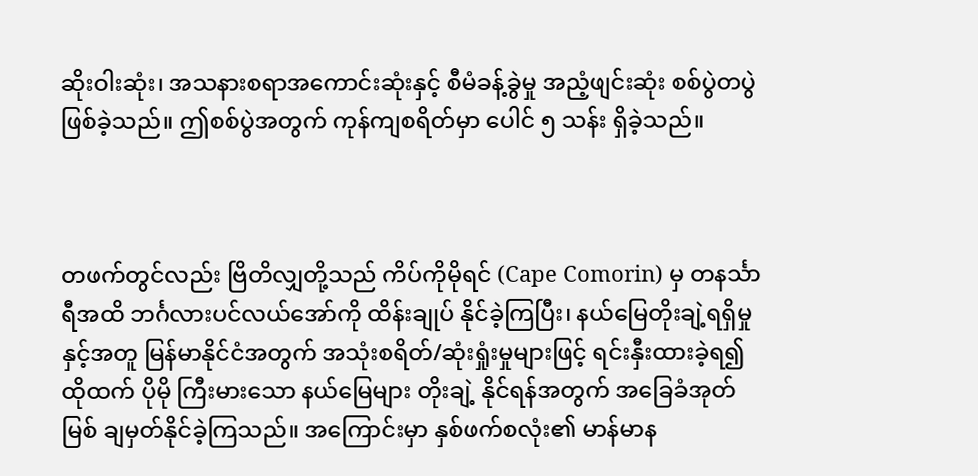ဆိုးဝါးဆုံး၊ အသနားစရာအကောင်းဆုံးနှင့် စီမံခန့်ခွဲမှု အညံ့ဖျင်းဆုံး စစ်ပွဲတပွဲ ဖြစ်ခဲ့သည်။ ဤစစ်ပွဲအတွက် ကုန်ကျစရိတ်မှာ ပေါင် ၅ သန်း ရှိခဲ့သည်။



တဖက်တွင်လည်း ဗြိတိလျှတို့သည် ကိပ်ကိုမိုရင် (Cape Comorin) မှ တနင်္သာရီအထိ ဘင်္ဂလားပင်လယ်အော်ကို ထိန်းချုပ် နိုင်ခဲ့ကြပြီး၊ နယ်မြေတိုးချဲ့ရရှိမှုနှင့်အတူ မြန်မာနိုင်ငံအတွက် အသုံးစရိတ်/ဆုံးရှုံးမှုများဖြင့် ရင်းနှီးထားခဲ့ရ၍ ထိုထက် ပိုမို ကြီးမားသော နယ်မြေများ တိုးချဲ့ နိုင်ရန်အတွက် အခြေခံအုတ်မြစ် ချမှတ်နိုင်ခဲ့ကြသည်။ အကြောင်းမှာ နှစ်ဖက်စလုံး၏ မာန်မာန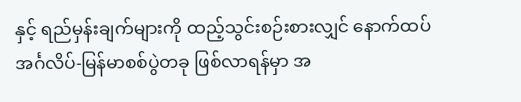နှင့် ရည်မှန်းချက်များကို ထည့်သွင်းစဉ်းစားလျှင် နောက်ထပ် အင်္ဂလိပ်-မြန်မာစစ်ပွဲတခု ဖြစ်လာရန်မှာ အ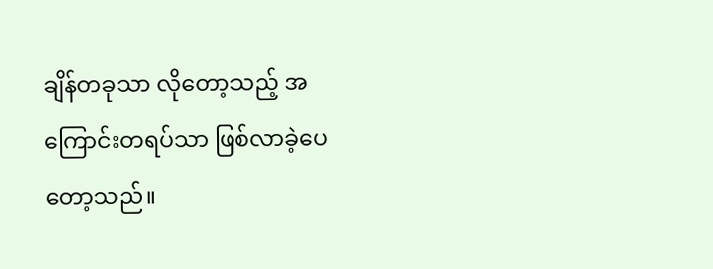ချိန်တခုသာ လိုတော့သည့် အကြောင်းတရပ်သာ ဖြစ်လာခဲ့ပေတော့သည်။